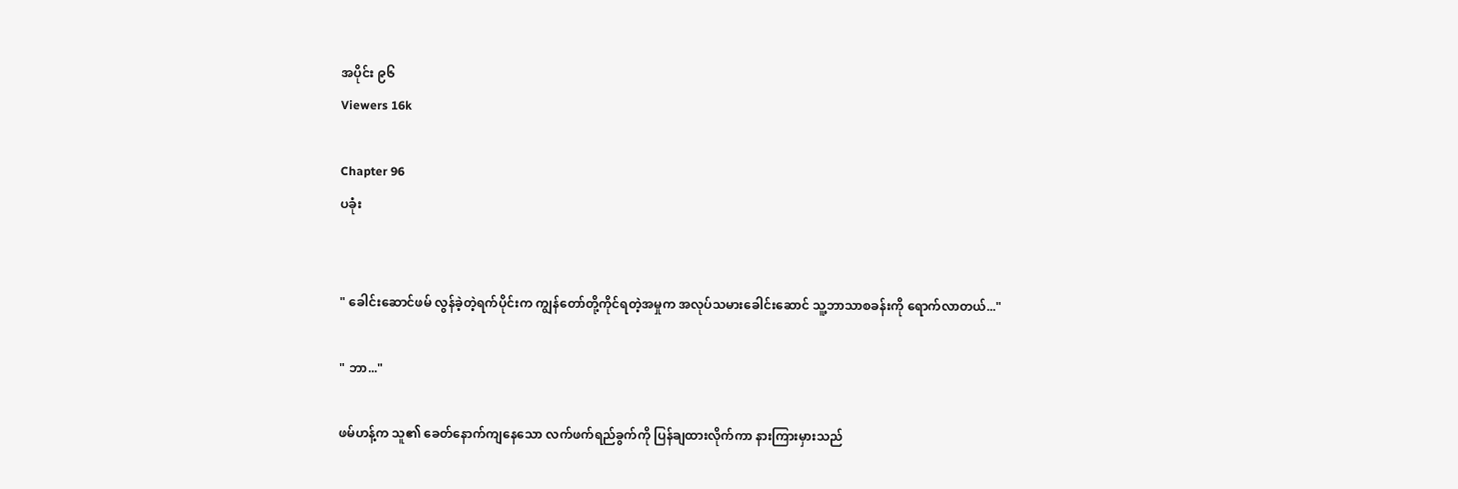အပိုင်း ၉၆
Viewers 16k

Chapter 96
ပခုံး


" ခေါင်းဆောင်ဖမ် လွန်ခဲ့တဲ့ရက်ပိုင်းက ကျွန်တော်တို့ကိုင်ရတဲ့အမှုက အလုပ်သမားခေါင်းဆောင် သူ့ဘာသာစခန်းကို ရောက်လာတယ်..."

" ဘာ..."

ဖမ်ဟန့်က သူ၏ ခေ‌တ်နောက်ကျနေသော လက်ဖက်ရည်ခွက်ကို ပြန်ချထားလိုက်ကာ နားကြားမှားသည်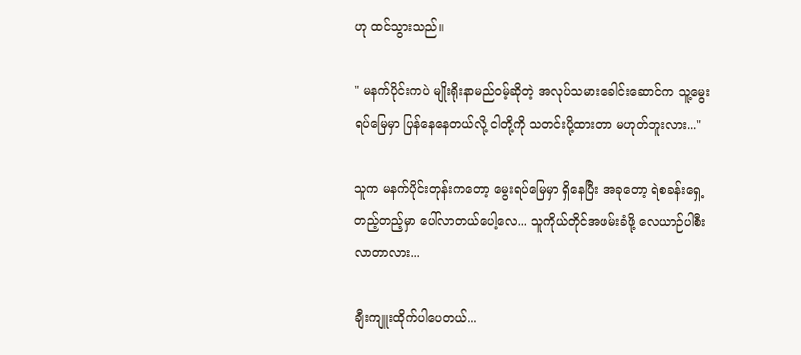ဟု ‌ထင်သွားသည်။

" မနက်ပိုင်းကပဲ မျိုးရိုးနာမည်ဝမ့်ဆိုတဲ့ အလုပ်သမားခေါင်းဆောင်က သူ့မွေးရပ်မြေမှာ ပြန်နေနေတယ်လို့ ငါတို့ကို သတင်းပို့ထားတာ မဟုတ်ဘူးလား..."

သူက မနက်ပိုင်းတုန်းကတော့ မွေးရပ်မြေမှာ ရှိနေပြီး အခုတော့ ရဲစခန်းရှေ့တည့်တည့်မှာ ပေါ်လာတယ်ပေါ့လေ... သူကိုယ်တိုင်အဖမ်းခံဖို့ လေယာဉ်ပါစီးလာတာလား...

ချီးကျူးထိုက်ပါပေတယ်...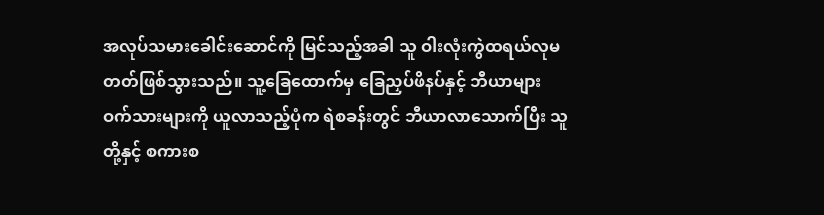အလုပ်သမားခေါင်းဆောင်ကို မြင်သည့်အခါ သူ ဝါးလုံးကွဲထရယ်လုမတတ်ဖြစ်သွားသည်။ သူ့ခြေထောက်မှ ခြေညှပ်ဖိနပ်နှင့် ဘီယာများ ဝက်သားများကို ယူလာသည့်ပုံက ရဲစခန်းတွင် ဘီယာလာသောက်ပြီး သူတို့နှင့် စကားစ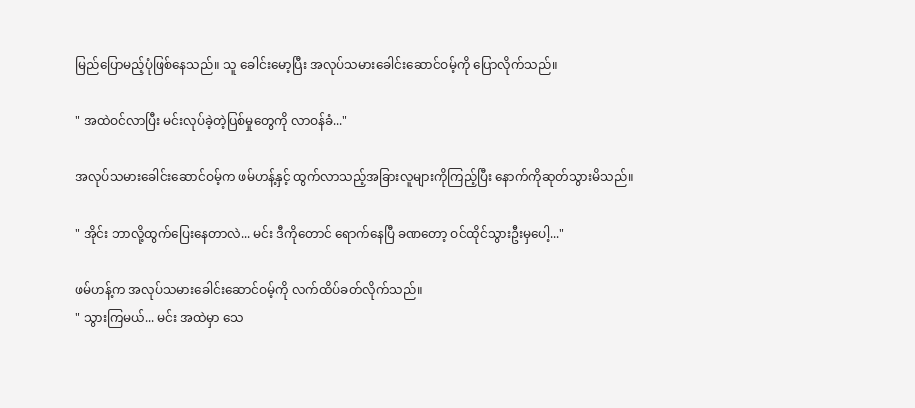မြည်ပြောမည့်ပုံဖြစ်နေသည်။ သူ ခေါင်းမော့ပြီး အလုပ်သမားခေါင်းဆောင်ဝမ့်ကို ပြောလိုက်သည်။

" အထဲဝင်လာပြီး မင်းလုပ်ခဲ့တဲ့ပြစ်မှုတွေကို လာဝန်ခံ..."

အလုပ်သမားခေါင်းဆောင်ဝမ့်က ဖမ်ဟန့်နှင့် ထွက်လာသည့်အခြားလူများကိုကြည့်ပြီး နောက်ကိုဆုတ်သွားမိသည်။

" အိုင်း ဘာလို့ထွက်ပြေးနေတာလဲ... မင်း ဒီကိုတောင် ရောက်နေပြီ ခဏတော့ ဝင်ထိုင်သွားဦးမှပေါ့..."

ဖမ်ဟန့်က အလုပ်သမားခေါင်းဆောင်ဝမ့်ကို လက်ထိပ်ခတ်လိုက်သည်။
" သွားကြမယ်... မင်း အထဲမှာ သေ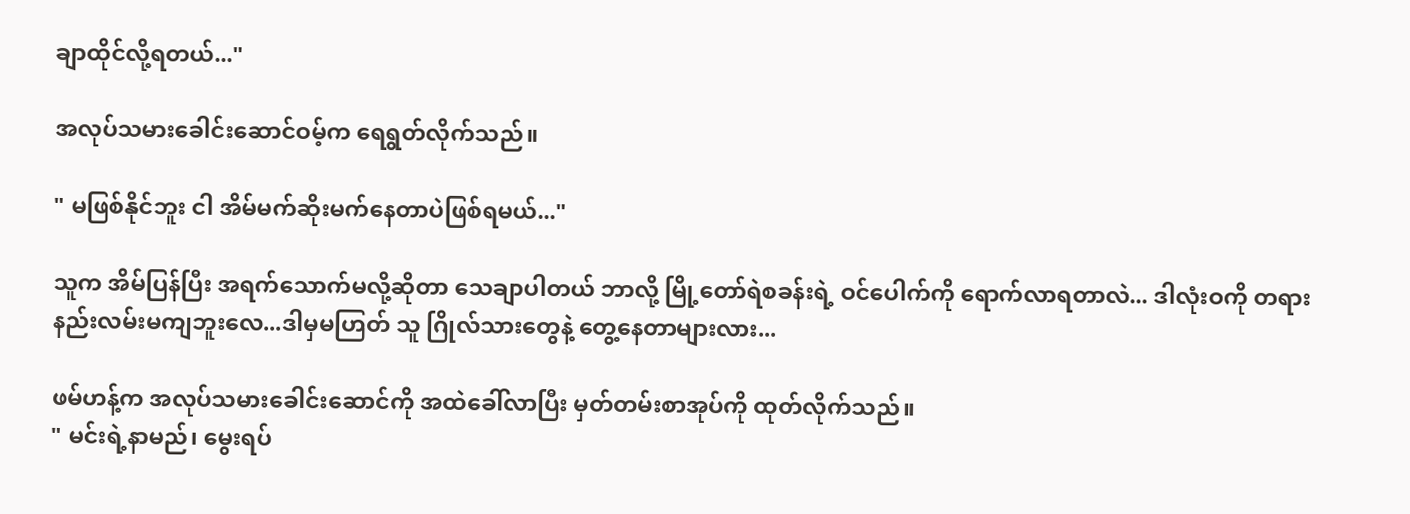ချာထိုင်လို့ရတယ်..."

အလုပ်သမားခေါင်းဆောင်ဝမ့်က ရေရွတ်လိုက်သည်။

" မဖြစ်နိုင်ဘူး ငါ အိမ်မက်ဆိုးမက်နေတာပဲဖြစ်ရမယ်..."

သူက အိမ်ပြန်ပြီး အရက်သောက်မလို့ဆိုတာ သေချာပါတယ် ဘာလို့ မြို့တော်ရဲစခန်းရဲ့ ဝင်ပေါက်ကို ရောက်လာရတာလဲ... ဒါလုံးဝကို တရားနည်းလမ်းမကျဘူးလေ...ဒါမှမဟြတ် သူ ဂြိုလ်သားတွေနဲ့ တွေ့နေတာများလား...

ဖမ်ဟန့်က အလုပ်သမားခေါင်းဆောင်ကို အထဲခေါ်လာပြီး မှတ်တမ်းစာအုပ်ကို ထုတ်လိုက်သည်။
" မင်းရဲ့နာမည်၊ မွေးရပ်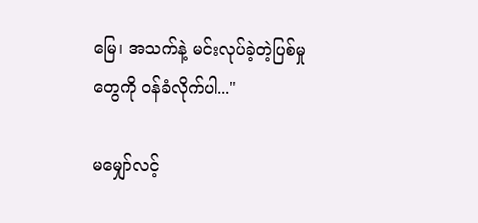မြေ၊ အသက်နဲ့ မင်းလုပ်ခဲ့တဲ့ပြစ်မှုတွေကို ဝန်ခံလိုက်ပါ..."

မမျှော်လင့်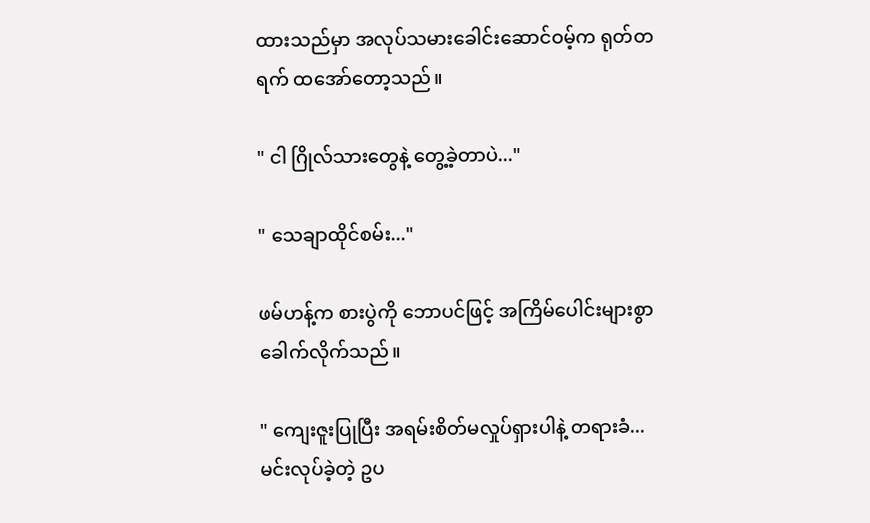ထားသည်မှာ အလုပ်သမားခေါင်းဆောင်ဝမ့်က ရုတ်တရက် ထအော်တော့သည်။

" ငါ ဂြိုလ်သားတွေနဲ့ တွေ့ခဲ့တာပဲ..."

" သေချာထိုင်စမ်း..."

ဖမ်ဟန့်က စားပွဲကို ဘောပင်ဖြင့် အကြိမ်ပေါင်းများစွာ ခေါက်လိုက်သည်။

" ကျေး‌ဇူးပြုပြီး အရမ်းစိတ်မလှုပ်ရှားပါနဲ့ တရားခံ... မင်းလုပ်ခဲ့တဲ့ ဥပ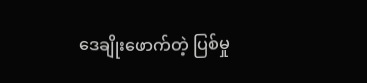ဒေချိုးဖောက်တဲ့ ပြစ်မှု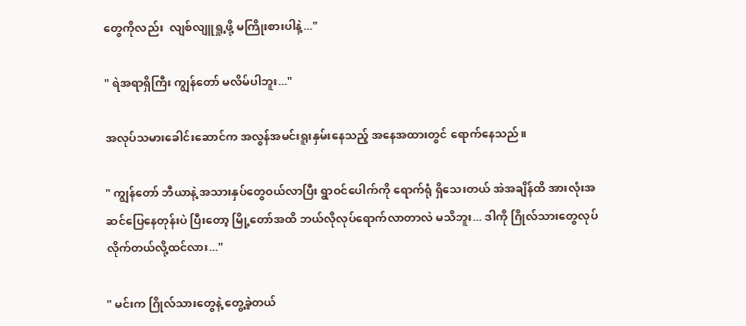တွေကိုလည်း  လျစ်လျူရှု့ဖို့ မကြိုးစားပါနဲ့..."

" ရဲအရာရှိကြီး ကျွန်တော် မလိမ်ပါဘူး..."

အလုပ်သမားခေါင်းဆောင်က အလွန်အမင်းရူးနှမ်းနေသည့် အနေအထားတွင် ရောက်နေသည်။

" ကျွန်တော် ဘီယာနဲ့ အသားနှပ်တွေဝယ်လာပြီး ရွာဝင်ပေါက်ကို ရောက်ရုံ ရှိသေးတယ် အဲအချိန်‌ထိ အားလုံးအဆင်ပြေနေတုန်းပဲ ပြီးတော့ မြို့တော်အထိ ဘယ်လိုလုပ်ရောက်လာတာလဲ မသိဘူး... ဒါကို ဂြိုလ်သားတွေလုပ်လိုက်တယ်လို့ထင်လား..."

" မင်းက ဂြိုလ်သားတွေနဲ့ တွေ့ခဲ့တယ်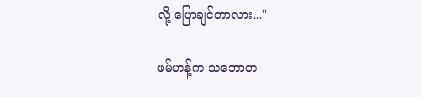လို့ ပြောချင်တာလား..."

ဖမ်ဟန့်က သဘောတ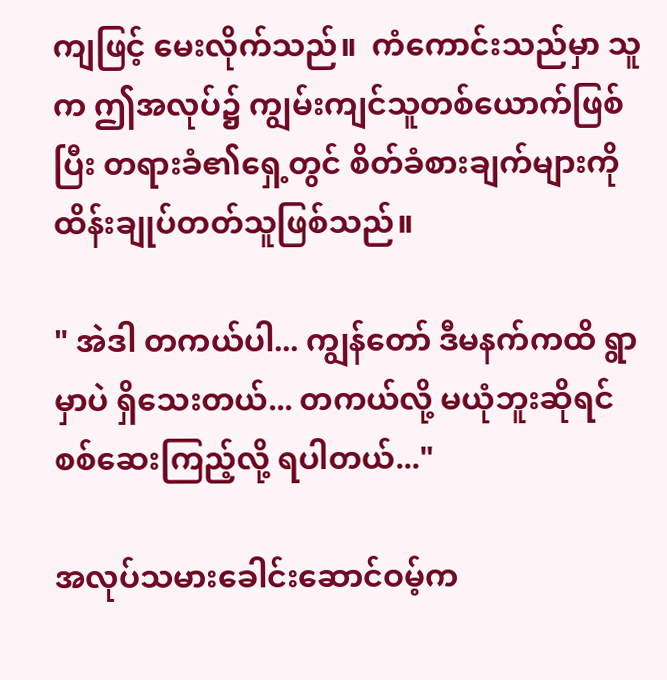ကျဖြင့် မေးလိုက်သည်။  ကံကောင်းသည်မှာ သူက ဤအလုပ်၌ ကျွမ်းကျင်သူတစ်ယောက်ဖြစ်ပြီး တရားခံ၏ရှေ့တွင် စိတ်ခံစားချက်များကို ထိန်းချုပ်တတ်သူဖြစ်သည်။

" အဲဒါ တကယ်ပါ... ကျွန်တော် ဒီမနက်ကထိ ရွာမှာပဲ ရှိသေးတယ်... တကယ်လို့ မယုံဘူးဆိုရင် စစ်ဆေးကြည့်လို့ ရပါတယ်..."

အလုပ်သမားခေါင်းဆောင်ဝမ့်က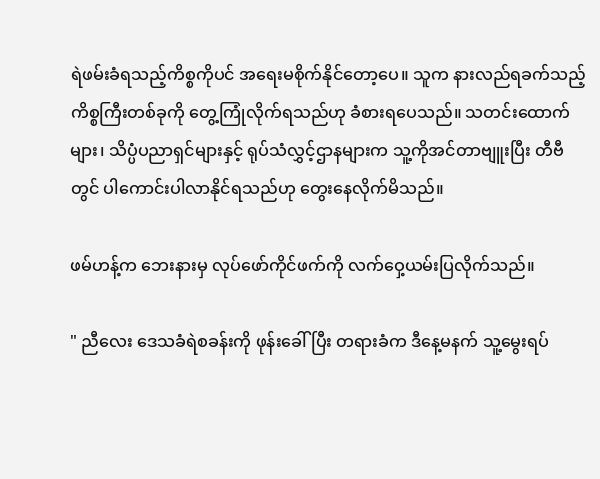ရဲဖမ်းခံရသည့်ကိစ္စကိုပင် အရေးမစိုက်နိုင်တော့ပေ။ သူက နားလည်ရခက်သည့်ကိစ္စကြီးတစ်ခုကို တွေ့ကြုံလိုက်ရသည်ဟု ခံစားရပေသည်။ သတင်းထောက်များ၊ သိပ္ပံပညာရှင်များနှင့် ရုပ်သံလွှင့်ဌာနများက သူ့ကိုအင်တာဗျူးပြီး တီဗီတွင် ပါကောင်းပါလာနိုင်ရသည်ဟု တွေးနေလိုက်မိသည်။

ဖမ်ဟန့်က ဘေးနားမှ လုပ်ဖော်ကိုင်ဖက်ကို လက်ဝှေ့ယမ်းပြလိုက်သည်။

" ညီလေး ဒေသခံရဲစခန်းကို ဖုန်းခေါ်ပြီး တရားခံက ဒီနေ့မနက် သူ့မွေးရပ်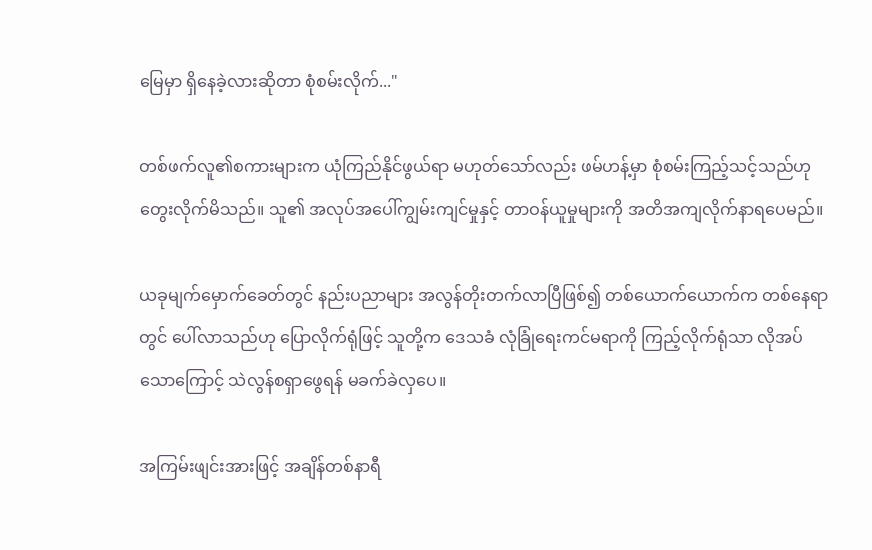မြေမှာ ရှိနေခဲ့လားဆိုတာ စုံစမ်းလိုက်..."

တစ်ဖက်လူ၏စကားများက ယုံကြည်နိုင်ဖွယ်ရာ မဟုတ်သော်လည်း ဖမ်ဟန့်မှာ စုံစမ်းကြည့်သင့်သည်ဟု တွေးလိုက်မိသည်။ သူ၏ အလုပ်အပေါ်ကျွမ်းကျင်မှုနှင့် တာဝန်ယူမှုများကို အတိအကျလိုက်နာရပေမည်။

ယခုမျက်မှောက်ခေတ်တွင် နည်းပညာများ အလွန်တိုးတက်လာပြီဖြစ်၍ တစ်ယောက်ယောက်က တစ်နေရာတွင် ပေါ်လာသည်ဟု ပြောလိုက်ရုံဖြင့် သူတို့က ဒေသခံ လုံခြုံရေးကင်မရာကို ကြည့်လိုက်ရုံသာ လိုအပ်သောကြောင့် သဲလွန်စရှာဖွေရန် မခက်ခဲလှပေ။

အကြမ်းဖျင်းအားဖြင့် အချိန်တစ်နာရီ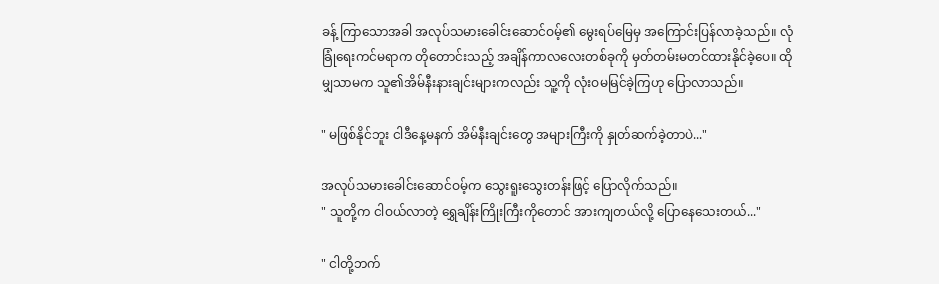ခန့် ကြာသောအခါ အလုပ်သမားခေါင်းဆောင်ဝမ့်၏ မွေးရပ်မြေမှ အကြောင်းပြန်လာခဲ့သည်။ လုံခြုံရေးကင်မရာက တိုတောင်းသည့် အချိန်ကာလလေးတစ်ခုကို မှတ်တမ်းမတင်ထားနိုင်ခဲ့ပေ။ ထိုမျှသာမက သူ၏အိမ်နီးနားချင်းများကလည်း သူ့ကို လုံးဝမမြင်ခဲ့ကြဟု ပြောလာသည်။

" မဖြစ်နိုင်ဘူး ငါဒီနေ့မနက် အိမ်နီးချင်းတွေ အများကြီးကို နှုတ်ဆက်ခဲ့တာပဲ..."

အလုပ်သမားခေါင်းဆောင်ဝမ့်က သွေးရူးသွေးတန်းဖြင့် ပြောလိုက်သည်။
" သူတို့က ငါဝယ်လာတဲ့ ရွှေချိန်းကြိုးကြီးကိုတောင် အားကျတယ်လို့ ပြောနေသေးတယ်..."

" ငါတို့ဘက်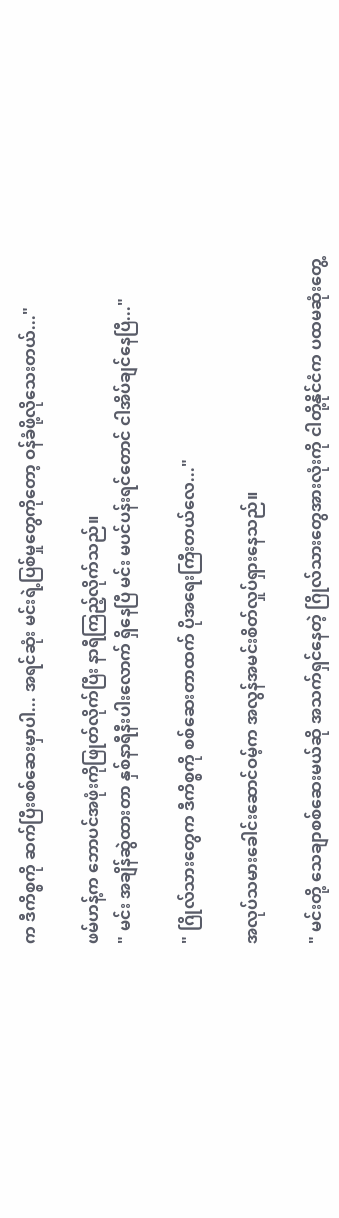က ဒီကိစ္စကို ဆက်ပြီးစစ်ဆေးမှာပါ... အရင်ဆုံး မင်းရဲ့ပြစ်မှုတွေကိုတော့ ဝန်ခံဖို့လိုသေးတယ်..."

ဖမ်ဟန့်က ဘောပင်အဖုံးကိုဖြုတ်လိုက်ပြီး နာရီကြည့်လိုက်သည်။
" မင်း အချိန်ဆွဲထားတာ နှစ်နာရီနီးပါးလောက် ရှိနေပြီ မင်း မပင်ပန်းရင်တောင် ငါအိပ်ချင်နေပြီ..."

" ဂြိုလ်သားတွေက ဒီကိစ္စကို စစ်ဆေးတာထက် ပိုအရေးကြီးတယ်လေ..."

အလုပ်သမားခေါင်းဆောင်ဝမ့်က အလွန်အမင်းစိတ်လှုပ်ရှားနေသည်။

" မင်းတို့ သေချာစစ်ဆေးမယ်ဆို အသက်ရှင်နေတဲ့ ဂြိုလ်သားတွေအားလုံးကို ငါတို့နိုင်ငံက ပထမဆုံးတွေ့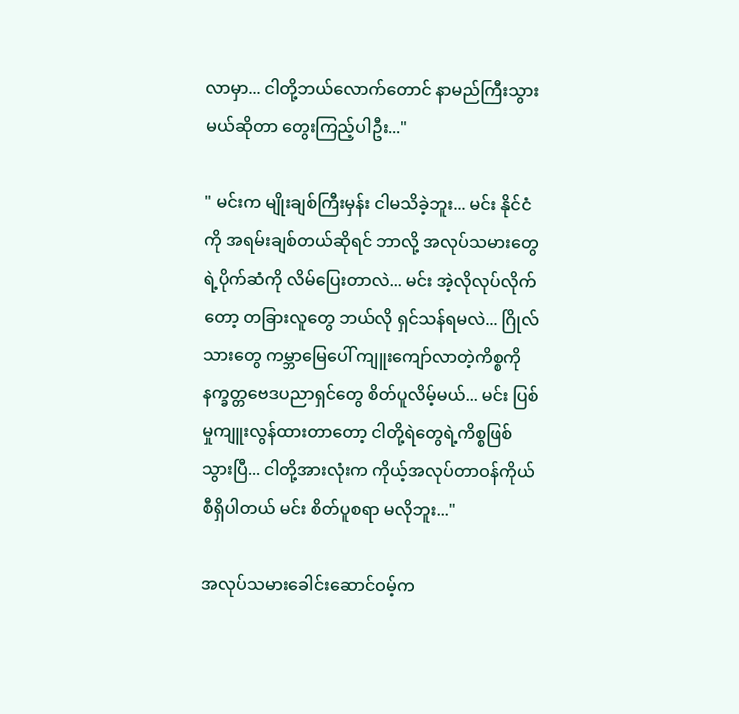လာမှာ... ငါတို့ဘယ်လောက်တောင် နာမည်ကြီးသွားမယ်ဆိုတာ တွေးကြည့်ပါဦး..."

" မင်းက မျိုးချစ်ကြီးမှန်း ငါမသိခဲ့ဘူး... မင်း နိုင်ငံကို အရမ်းချစ်တယ်ဆိုရင် ဘာလို့ အလုပ်သမားတွေရဲ့ပိုက်ဆံကို လိမ်ပြေးတာလဲ... မင်း အဲ့လိုလုပ်လိုက်တော့ တခြားလူတွေ ဘယ်လို ရှင်သန်ရမလဲ... ဂြိုလ်သားတွေ ကမ္ဘာမြေပေါ် ကျူးကျော်လာတဲ့ကိစ္စကို နက္ခတ္တဗေဒပညာရှင်တွေ စိတ်ပူလိမ့်မယ်... မင်း ပြစ်မှုကျူးလွန်ထားတာတော့ ငါတို့ရဲတွေရဲ့ကိစ္စဖြစ်သွားပြီ... ငါတို့အားလုံးက ကိုယ့်အလုပ်တာဝန်ကိုယ်စီရှိပါတယ် မင်း စိတ်ပူစရာ မလိုဘူး..."

အလုပ်သမားခေါင်းဆောင်ဝမ့်က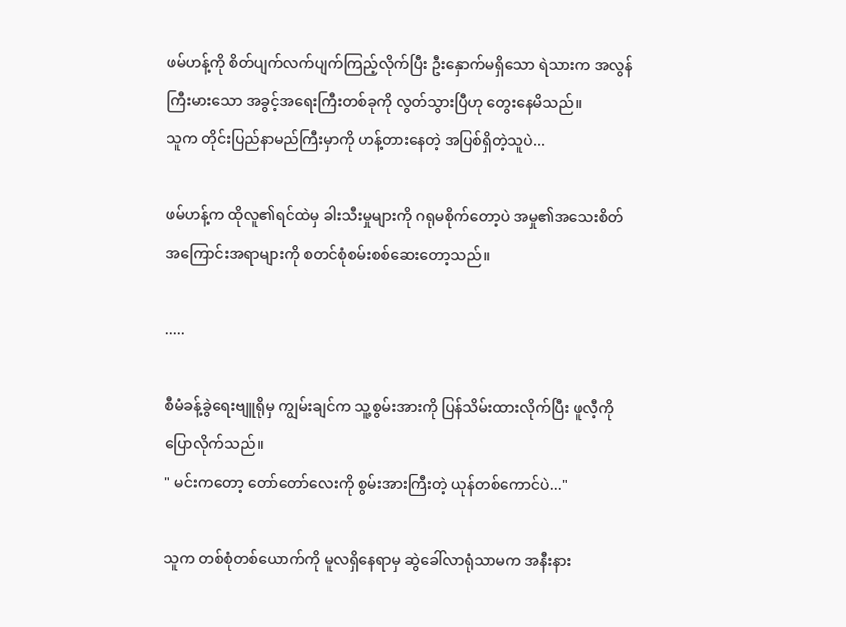ဖမ်ဟန့်ကို စိတ်ပျက်လက်ပျက်ကြည့်လိုက်ပြီး ဦးနှောက်မရှိသော ရဲသားက အလွန်ကြီးမားသော အခွင့်အရေးကြီးတစ်ခုကို လွတ်သွားပြီဟု တွေးနေမိသည်။
သူက တိုင်းပြည်နာမည်ကြီးမှာကို ဟန့်တားနေတဲ့ အပြစ်ရှိတဲ့သူပဲ...

ဖမ်ဟန့်က ထိုလူ၏ရင်ထဲမှ ခါးသီးမှုများကို ဂရုမစိုက်တော့ပဲ အမှု၏အသေးစိတ်အကြောင်းအရာများကို စတင်စုံစမ်းစစ်ဆေးတော့သည်။

.....

စီမံခန့်ခွဲရေးဗျူရိုမှ ကျွမ်းချင်က သူ့စွမ်းအားကို ပြန်သိမ်းထားလိုက်ပြီး ဖူလီ့ကိုပြောလိုက်သည်။
" မင်းကတော့ တော်တော်လေးကို စွမ်းအားကြီးတဲ့ ယုန်တစ်ကောင်ပဲ..."

သူက တစ်စုံတစ်ယောက်ကို မူလရှိနေရာမှ ဆွဲခေါ်လာရုံသာမက အနီးနား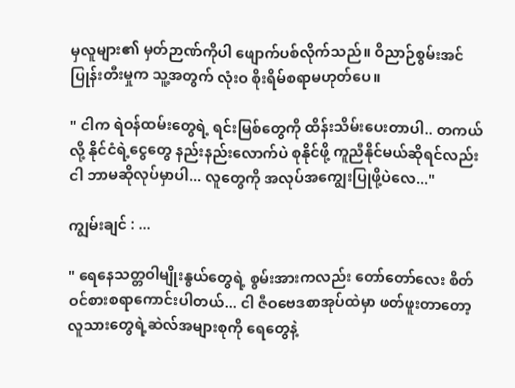မှလူများ၏ မှတ်ဉာဏ်ကိုပါ ဖျောက်ပစ်လိုက်သည်။ ဝိညာဉ်စွမ်းအင် ပြုန်းတီးမှုက သူ့အတွက် လုံးဝ စိုးရိမ်စရာမဟုတ်ပေ။

" ငါက ရဲဝန်ထမ်းတွေရဲ့ ရင်းမြစ်တွေကို ထိန်းသိမ်းပေးတာပါ.. တကယ်လို့ နိုင်ငံရဲ့ငွေတွေ နည်းနည်းလောက်ပဲ စုနိုင်ဖို့ ကူညီနိုင်မယ်ဆိုရင်လည်း ငါ ဘာမဆိုလုပ်မှာပါ... လူတွေကို အလုပ်အကျွေးပြုဖို့ပဲလေ..."

ကျွမ်းချင် : ...

" ရေနေသတ္တဝါမျိုးနွယ်တွေရဲ့ စွမ်းအားကလည်း တော်တော်လေး စိတ်ဝင်စားစရာကောင်းပါတယ်... ငါ ဇီဝဗေဒစာအုပ်ထဲမှာ ဖတ်ဖူးတာတော့ လူသားတွေရဲ့ဆဲလ်အများစုကို ရေတွေနဲ့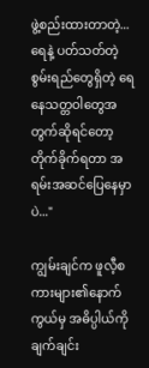ဖွဲ့စည်းထားတာတဲ့... ရေနဲ့ ပတ်သတ်တဲ့စွမ်းရည်တွေရှိတဲ့ ရေနေသတ္တဝါတွေအတွက်ဆိုရင်တော့ တိုက်ခိုက်ရတာ အရမ်းအဆင်ပြေနေမှာပဲ..."

ကျွမ်းချင်က ဖူလီ့စကားများ၏နောက်ကွယ်မှ အဓိပ္ပါယ်ကို ချက်ချင်း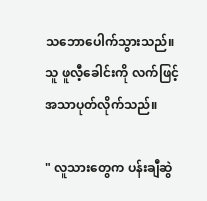သဘောပေါက်သွားသည်။ သူ ဖူလီ့ခေါင်းကို လက်ဖြင့် အသာပုတ်လိုက်သည်။

" လူသားတွေက ပန်းချီဆွဲ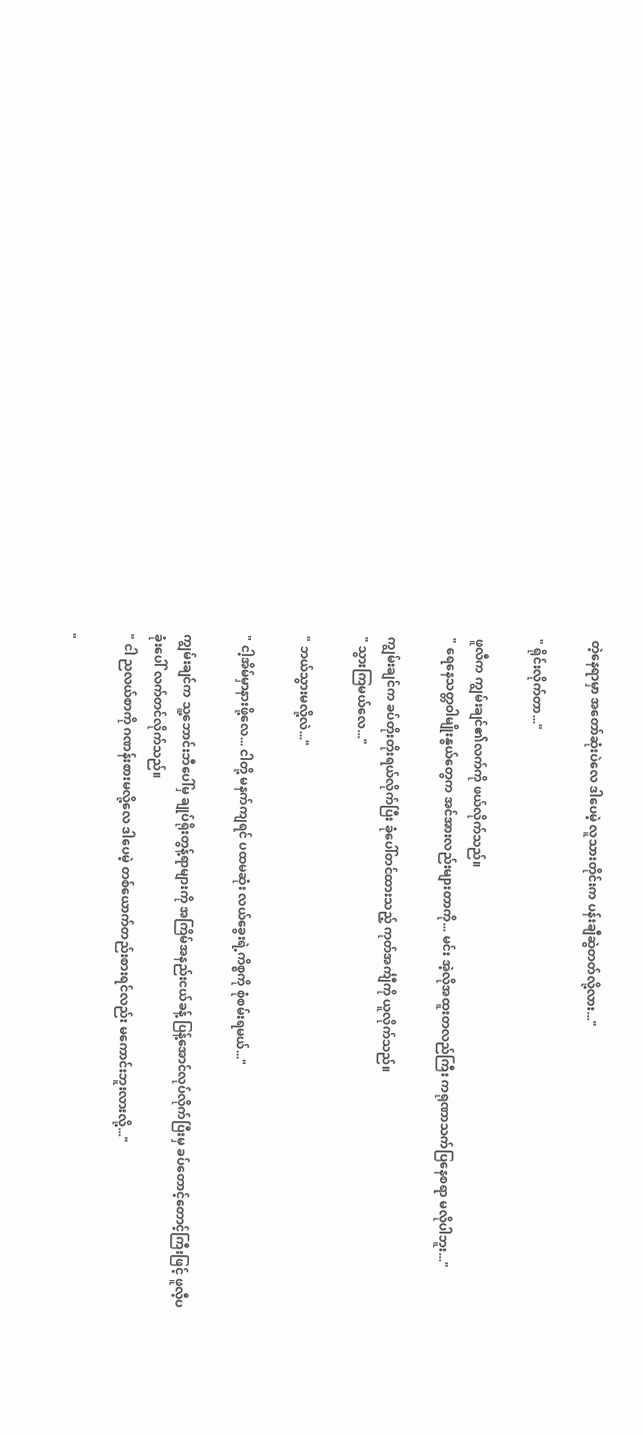တဲ့နေရာမှာ အတော်ဆုံးပဲလေ ဒါပေမဲ့ လူသားတိုင်းက ပန်းချီဆွဲတတ်လို့လား..."

" ရိုင်းလိုက်တာ..."

ဖူလီက ကျွမ်းချင်၏လက်ကို ဖယ်လိုက်သည်။
" ရေနေသတ္တဝါမျိုးနွယ်တွေက အင်အားလည်းများတာကို... မင်း အဲ့လိုအထူးတလည်ကြီး ကရုဏာသက်ပြနေစရာ မလိုပါဘူး..."

ကျွမ်းချင်က ခပ်တိုးတိုးရယ်လိုက်ပြီး ခုံပေါ်တင်ထားသည့် ကုတ်အင်္ကျီကို ယူလိုက်သည်။
" သွားကြမယ်လေ..."

" ဘယ်သွားမလို့လဲ..."

" ငါ့အိမ်မှာနားဖို့လေ... ငါတို့ မနက်ကျရင် ပထမဆုံး လယ်ခွေးရဲ့ကိစ္စကို စုံစမ်းရမယ်..."

ကျွမ်းချင်က သူ့ဘောင်းဘီပေါ်မှ ချုပ်ရိုးတွန့်ရာများကို အကြိမ်အနည်းငယ်ခန့် ပြန့်အောင်လုပ်လိုက်ပြီးမှ ခပ်တောင့်တောင့်ကြီးဖြင့် ဖူလီ့ပခုံးပေါ် လက်တင်လိုက်သည်။
" ငါ ညလယ်စာကို ဂဏန်းစားမလို့လေ ဒါပေမဲ့ တစ်ယောက်တည်းစားရင်လည်း မကောင်းဘူးလားလို့..."

"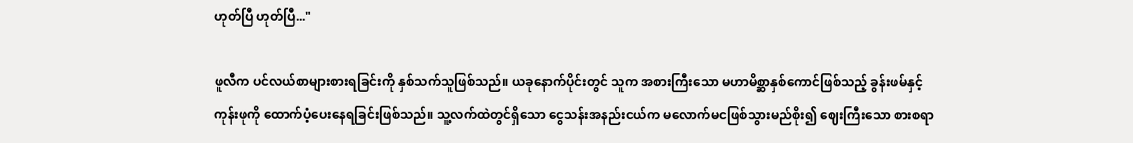ဟုတ်ပြီ ဟုတ်ပြီ..."

ဖူလီက ပင်လယ်စာများစားရခြင်းကို နှစ်သက်သူဖြစ်သည်။ ယခုနောက်ပိုင်းတွင် သူက အစားကြီးသော မဟာမိစ္ဆာနှစ်ကောင်ဖြစ်သည့် ခွန်းဖမ်နှင့် ကုန်းဖုကို ထောက်ပံ့ပေးနေရခြင်းဖြစ်သည်။ သူ့လက်ထဲတွင်ရှိသော ငွေသန်းအနည်းငယ်က မလောက်မငဖြစ်သွားမည်စိုး၍ ဈေးကြီးသော စားစရာ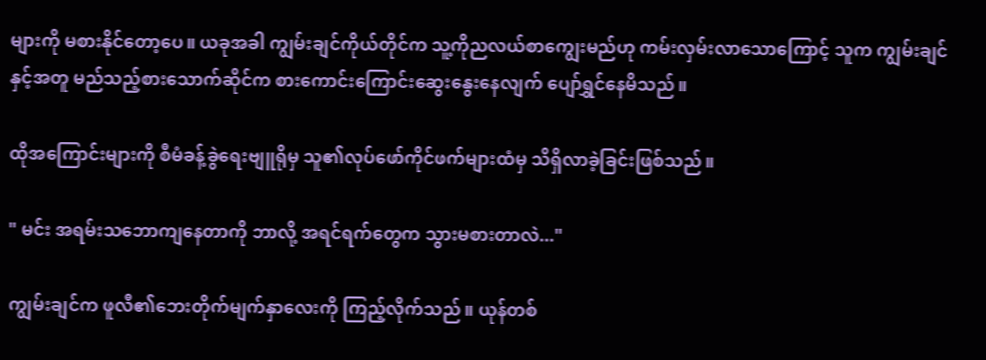များကို မစားနိုင်တော့ပေ။ ယခုအခါ ကျွမ်းချင်ကိုယ်တိုင်က သူ့ကိုညလယ်စာကျွေးမည်ဟု ကမ်းလှမ်းလာသောကြောင့် သူက ကျွမ်းချင်နှင့်အတူ မည်သည့်စားသောက်ဆိုင်က စားကောင်းကြောင်းဆွေးနွေးနေလျက် ပျော်ရွှင်နေမိသည်။

ထိုအကြောင်းများကို စီမံခန့်ခွဲရေးဗျူရိုမှ သူ၏လုပ်ဖော်ကိုင်ဖက်များထံမှ သိရှိလာခဲ့ခြင်းဖြစ်သည်။

" မင်း အရမ်းသဘောကျနေတာကို ဘာလို့ အရင်ရက်တွေက သွားမစားတာလဲ..."

ကျွမ်းချင်က ဖူလီ၏ဘေးတိုက်မျက်နှာလေးကို ကြည့်လိုက်သည်။ ယုန်တစ်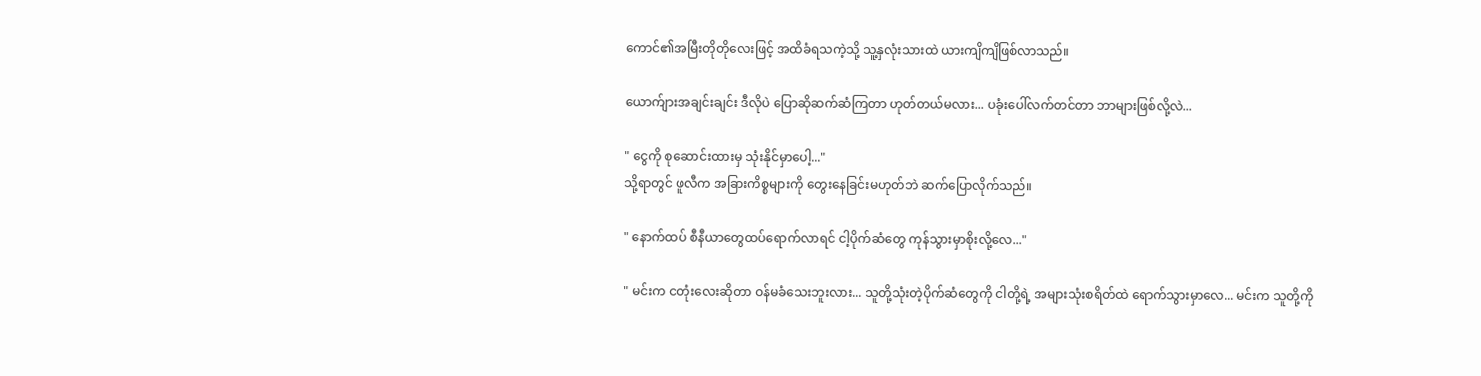ကောင်၏အမြီးတိုတိုလေးဖြင့် အထိခံရသကဲ့သို့ သူ့နှလုံးသားထဲ ယားကျိကျိဖြစ်လာသည်။

ယောက်ျားအချင်းချင်း ဒီလိုပဲ ပြောဆိုဆက်ဆံကြတာ ဟုတ်တယ်မလား... ပခုံးပေါ်လက်တင်တာ ဘာများဖြစ်လို့လဲ...

" ငွေကို စုဆောင်းထားမှ သုံးနိုင်မှာပေါ့..."
သို့ရာတွင် ဖူလီက အခြားကိစ္စများကို တွေးနေခြင်းမဟုတ်ဘဲ ဆက်ပြောလိုက်သည်။

" နောက်ထပ် စီနီယာတွေထပ်ရောက်လာရင် ငါ့ပိုက်ဆံတွေ ကုန်သွားမှာစိုးလို့လေ..."

" မင်းက ငတုံးလေးဆိုတာ ဝန်မခံသေးဘူးလား... သူတို့သုံးတဲ့ပိုက်ဆံတွေကို ငါတို့ရဲ့ အများသုံးစရိတ်ထဲ ရောက်သွားမှာလေ... မင်းက သူတို့ကို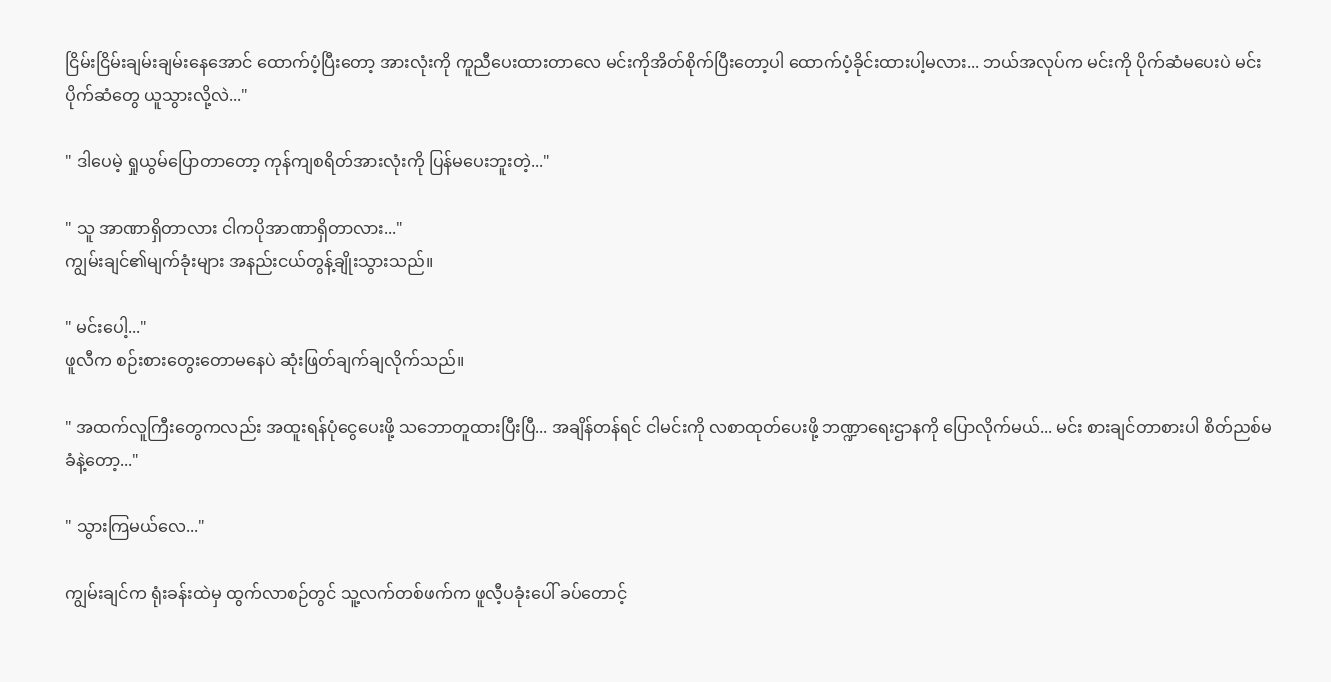ငြိမ်းငြိမ်းချမ်းချမ်းနေအောင် ထောက်ပံ့ပြီးတော့ အားလုံးကို ကူညီပေးထားတာလေ မင်းကိုအိတ်စိုက်ပြီးတော့ပါ ထောက်ပံ့ခိုင်းထားပါ့မလား... ဘယ်အလုပ်က မင်းကို ပိုက်ဆံမပေးပဲ မင်းပိုက်ဆံတွေ ယူသွားလို့လဲ..."

" ဒါပေမဲ့ ရှုယွမ်ပြောတာတော့ ကုန်ကျစရိတ်အားလုံးကို ပြန်မပေးဘူးတဲ့..."

" သူ အာဏာရှိတာလား ငါကပိုအာဏာရှိတာလား..."
ကျွမ်းချင်၏မျက်ခုံးများ အနည်းငယ်တွန့်ချိုးသွားသည်။

" မင်းပေါ့..."
ဖူလီက စဉ်းစားတွေးတောမနေပဲ ဆုံးဖြတ်ချက်ချလိုက်သည်။

" အထက်လူကြီးတွေကလည်း အထူးရန်ပုံငွေပေးဖို့ သဘောတူထားပြီးပြီ... အချိန်တန်ရင် ငါမင်းကို လစာထုတ်ပေးဖို့ ဘဏ္ဍာရေးဌာနကို ပြောလိုက်မယ်... မင်း စားချင်တာစားပါ စိတ်ညစ်မခံနဲ့တော့..."

" သွားကြမယ်လေ..."

ကျွမ်းချင်က ရုံးခန်းထဲမှ ထွက်လာစဉ်တွင် သူ့လက်တစ်ဖက်က ဖူလီ့ပခုံးပေါ် ခပ်တောင့်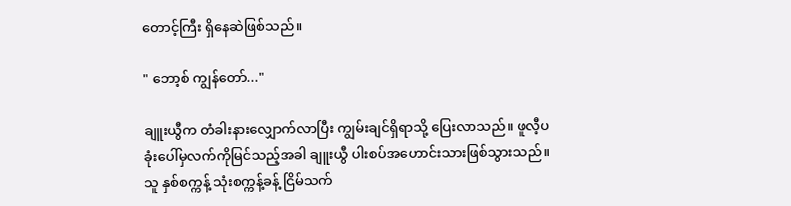တောင့်ကြီး ရှိနေဆဲဖြစ်သည်။

" ဘော့စ် ကျွန်တော်..."

ချူးယွီက တံခါးနားလျှောက်လာပြီး ကျွမ်းချင်ရှိရာသို့ ပြေးလာသည်။ ဖူလီ့ပခုံးပေါ်မှလက်ကိုမြင်သည့်အခါ ချူးယွီ ပါးစပ်အဟောင်းသားဖြစ်သွားသည်။ သူ နှစ်စက္ကန့် သုံးစက္ကန့်ခန့် ငြိမ်သက်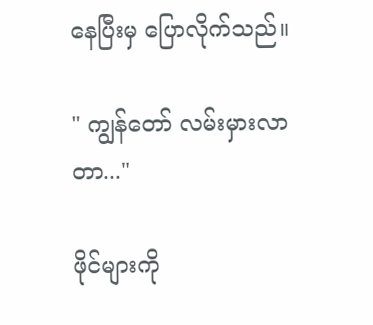နေပြီးမှ ပြောလိုက်သည်။

" ကျွန်တော် လမ်းမှားလာတာ..."

ဖိုင်များကို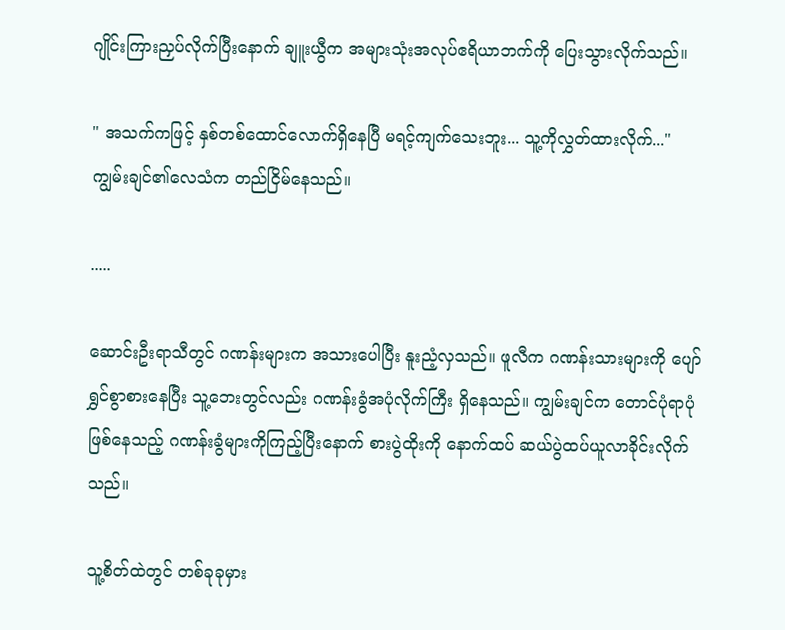ဂျိုင်းကြားညှပ်လိုက်ပြီးနောက် ချူးယွီက အများသုံးအလုပ်ဧရိယာဘက်ကို ပြေးသွားလိုက်သည်။

" အသက်ကဖြင့် နှစ်တစ်ထောင်လောက်ရှိနေပြီ မရင့်ကျက်သေးဘူး... သူ့ကိုလွှတ်ထားလိုက်..."
ကျွမ်းချင်၏လေသံက တည်ငြိမ်နေသည်။

.....

ဆောင်းဦးရာသီတွင် ဂဏန်းများက အသားပေါပြီး နူးညံ့လှသည်။ ဖူလီက ဂဏန်းသားများကို ပျော်ရွှင်စွာစားနေပြီး သူ့ဘေးတွင်လည်း ဂဏန်းခွံအပုံလိုက်ကြီး ရှိနေသည်။ ကျွမ်းချင်က တောင်ပုံရာပုံဖြစ်နေသည့် ဂဏန်းခွံများကိုကြည့်ပြီးနောက် စားပွဲထိုးကို နောက်ထပ် ဆယ်ပွဲထပ်ယူလာခိုင်းလိုက်သည်။

သူ့စိတ်ထဲတွင် တစ်ခုခုမှား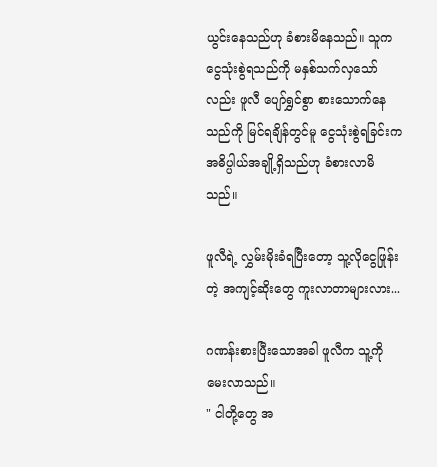ယွင်းနေသည်ဟု ခံစားမိနေသည်။ သူက ငွေသုံးစွဲရသည်ကို မနှစ်သက်လှသော်လည်း ဖူလီ ပျော်ရွှင်စွာ စားသောက်နေသည်ကို မြင်ရချိန်တွင်မူ ငွေသုံးစွဲရခြင်းက အဓိပ္ပါယ်အချို့ရှိသည်ဟု ခံစားလာမိသည်။

ဖူလီရဲ့ လွှမ်းမိုးခံရပြီးတော့ သူ့လိုငွေဖြုန်းတဲ့ အကျင့်ဆိုးတွေ ကူးလာတာများလား...

ဂဏန်းစားပြီးသောအခါ ဖူလီက သူ့ကိုမေးလာသည်။
" ငါတို့တွေ အ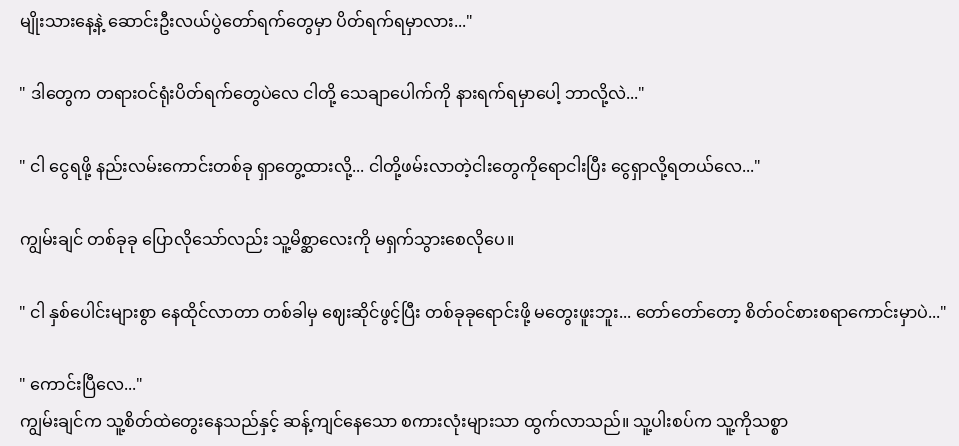မျိုးသားနေ့နဲ့ ဆောင်းဦးလယ်ပွဲတော်ရက်တွေမှာ ပိတ်ရက်ရမှာလား..."

" ဒါတွေက တရားဝင်ရုံးပိတ်ရက်တွေပဲလေ ငါတို့ သေချာပေါက်ကို နားရက်ရမှာပေါ့ ဘာလို့လဲ..."

" ငါ ငွေရဖို့ နည်းလမ်းကောင်းတစ်ခု ရှာတွေ့ထားလို့... ငါတို့ဖမ်းလာတဲ့ငါးတွေကိုရောငါးပြီး ငွေရှာလို့ရတယ်လေ..."

ကျွမ်းချင် တစ်ခုခု ပြောလိုသော်လည်း သူ့မိစ္ဆာလေးကို မရှက်သွားစေလိုပေ။

" ငါ နှစ်ပေါင်းများစွာ နေထိုင်လာတာ တစ်ခါမှ ဈေးဆိုင်ဖွင့်ပြီး တစ်ခုခုရောင်းဖို့ မတွေးဖူးဘူး... တော်တော်တော့ စိတ်ဝင်စားစရာကောင်းမှာပဲ..."

" ကောင်းပြီလေ..."
ကျွမ်းချင်က သူ့စိတ်ထဲတွေးနေသည်နှင့် ဆန့်ကျင်နေသော စကားလုံးများသာ ထွက်လာသည်။ သူ့ပါးစပ်က သူ့ကိုသစ္စာ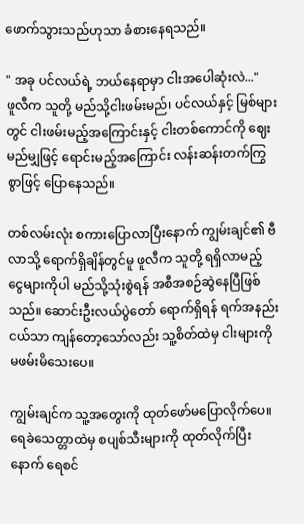ဖောက်သွားသည်ဟုသာ ခံစားနေရသည်။

" အခု ပင်လယ်ရဲ့ ဘယ်နေရာမှာ ငါးအပေါဆုံးလဲ..."
ဖူလီက သူတို့ မည်သို့ငါးဖမ်းမည်၊ ပင်လယ်နှင့် မြစ်များတွင် ငါးဖမ်းမည့်အကြောင်းနှင့် ငါးတစ်ကောင်ကို ဈေးမည်မျှဖြင့် ရောင်းမည့်အကြောင်း လန်းဆန်းတက်ကြွစွာဖြင့် ပြောနေသည်။

တစ်လမ်းလုံး စကားပြောလာပြီးနောက် ကျွမ်းချင်၏ ဗီလာသို့ ရောက်ရှိချိန်တွင်မူ ဖူလီက သူတို့ ရရှိလာမည့် ငွေများကိုပါ မည်သို့သုံးစွဲရန် အစီအစဉ်ဆွဲနေပြီဖြစ်သည်။ ဆောင်းဦးလယ်ပွဲတော် ရောက်ရှိရန် ရက်အနည်းငယ်သာ ကျန်တော့သော်လည်း သူ့စိတ်ထဲမှ ငါးများကို မဖမ်းမိသေးပေ။

ကျွမ်းချင်က သူ့အတွေးကို ထုတ်ဖော်မပြောလိုက်ပေ။ ရေခဲသေတ္တာထဲမှ စပျစ်သီးများကို ထုတ်လိုက်ပြီးနောက် ရေစင်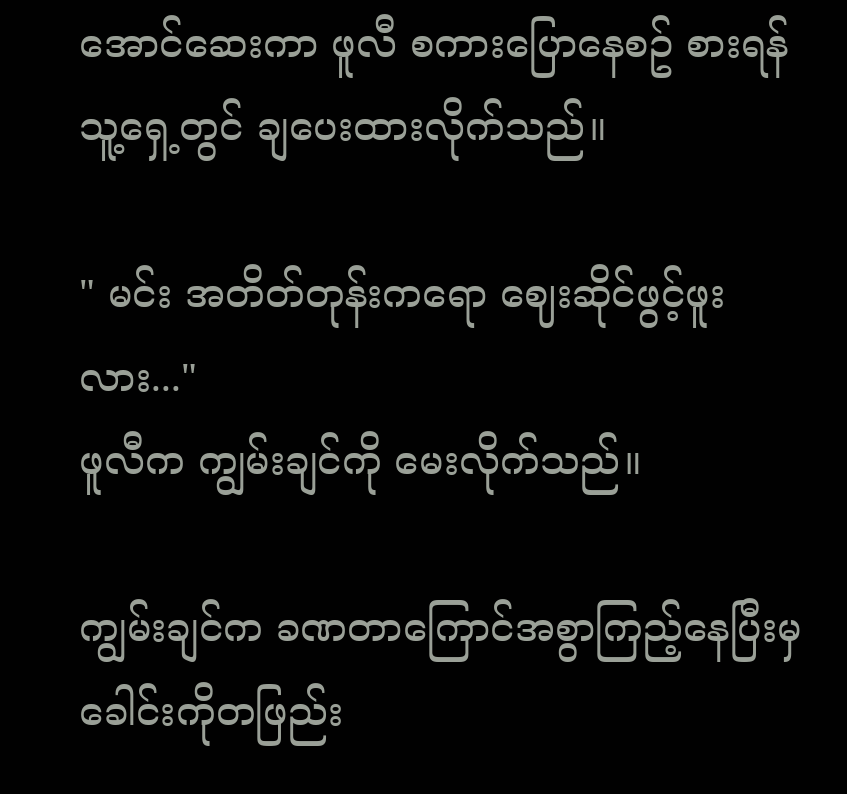အောင်ဆေးကာ ဖူလီ စကားပြောနေစဥ် စားရန် သူ့ရှေ့တွင် ချပေးထားလိုက်သည်။

" မင်း အတိတ်တုန်းကရော ဈေးဆိုင်ဖွင့်ဖူးလား..."
ဖူလီက ကျွမ်းချင်ကို မေးလိုက်သည်။

ကျွမ်းချင်က ခဏတာကြောင်အစွာကြည့်နေပြီးမှ ခေါင်းကိုတဖြည်း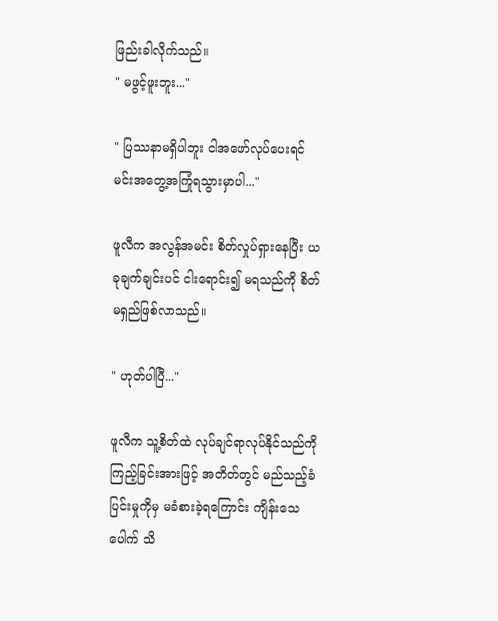ဖြည်းခါလိုက်သည်။
" မဖွင့်ဖူးဘူး..."

" ပြဿနာမရှိပါဘူး ငါအဖော်လုပ်ပေးရင် မင်းအတွေ့အကြုံရသွားမှာပါ..."

ဖူလီက အလွန်အမင်း စိတ်လှုပ်ရှားနေပြီး ယခုချက်ချင်းပင် ငါးရောင်း၍ မရသည်ကို စိတ်မရှည်ဖြစ်လာသည်။

" ဟုတ်ပါပြီ..."

ဖူလီက သူ့စိတ်ထဲ လုပ်ချင်ရာလုပ်နိုင်သည်ကို ကြည့်ခြင်းအားဖြင့် အတိတ်တွင် မည်သည့်ခံပြင်းမှုကိုမှ မခံစားခဲ့ရကြောင်း ကျိန်းသေပေါက် သိ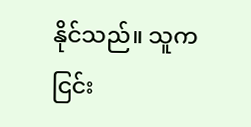နိုင်သည်။ သူက ငြင်း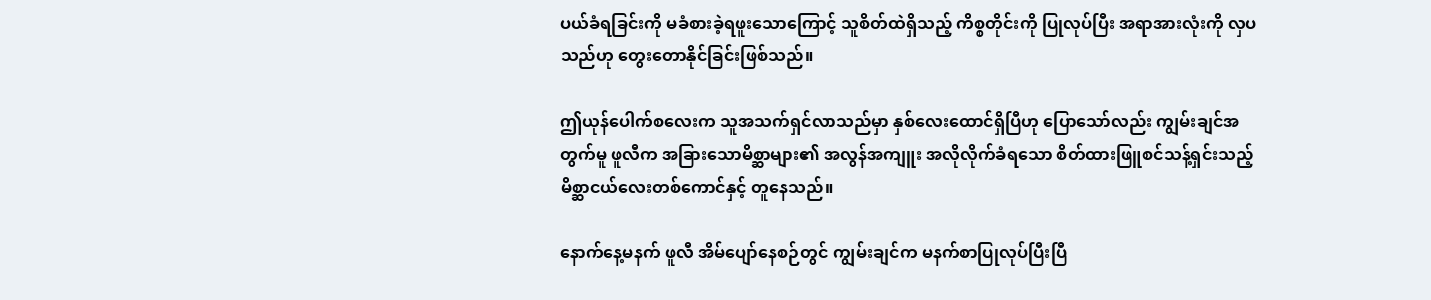ပယ်ခံရခြင်းကို မခံစားခဲ့ရဖူးသောကြောင့် သူစိတ်ထဲရှိသည့် ကိစ္စတိုင်းကို ပြုလုပ်ပြီး အရာအားလုံးကို လှပသည်ဟု တွေးတောနိုင်ခြင်းဖြစ်သည်။

ဤယုန်ပေါက်စလေးက သူအသက်ရှင်လာသည်မှာ နှစ်လေးထောင်ရှိပြီဟု ပြောသော်လည်း ကျွမ်းချင်အတွက်မူ ဖူလီက အခြားသောမိစ္ဆာများ၏ အလွန်အကျူး အလိုလိုက်ခံရသော စိတ်ထားဖြူစင်သန့်ရှင်းသည့် မိစ္ဆာငယ်လေးတစ်ကောင်နှင့် တူနေသည်။

နောက်နေ့မနက် ဖူလီ အိမ်ပျော်နေစဉ်တွင် ကျွမ်းချင်က မနက်စာပြုလုပ်ပြီးပြီ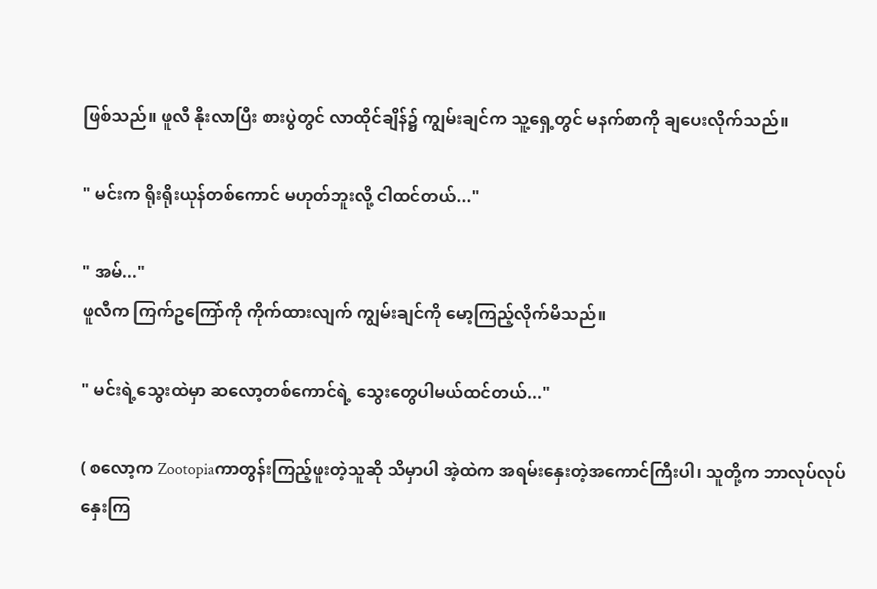ဖြစ်သည်။ ဖူလီ နိုးလာပြီး စားပွဲ‌တွင် လာထိုင်ချိန်၌ ကျွမ်းချင်က သူ့ရှေ့တွင် မနက်စာကို ချပေးလိုက်သည်။

" မင်းက ရိုးရိုးယုန်တစ်ကောင် မဟုတ်ဘူးလို့ ငါထင်တယ်..."

" အမ်..."
ဖူလီက ကြက်ဥကြော်ကို ကိုက်ထားလျက် ကျွမ်းချင်ကို မော့ကြည့်လိုက်မိသည်။

" မင်းရဲ့သွေးထဲမှာ ‌ဆလော့တစ်ကောင်ရဲ့ သွေးတွေပါမယ်ထင်တယ်..."

( စလော့က Zootopiaကာတွန်းကြည့်ဖူးတဲ့သူဆို သိမှာပါ အဲ့ထဲက အရမ်းနှေးတဲ့အကောင်ကြီးပါ၊ သူတို့က ဘာလုပ်လုပ်နှေးကြ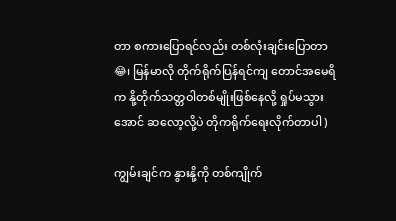တာ စကားပြောရင်လည်း တစ်လုံးချင်းပြောတာ 😂၊ မြန်မာလို တိုက်ရိုက်ပြန်ရင်ကျ တောင်အမေရိက နို့တိုက်သတ္တဝါတစ်မျိုးဖြစ်နေလို့ ရှုပ်မသွားအောင် ဆလော့လို့ပဲ တိုကရိုက်ရေးလိုက်တာပါ )

ကျွမ်းချင်က နွားနို့ကို တစ်ကျိုက်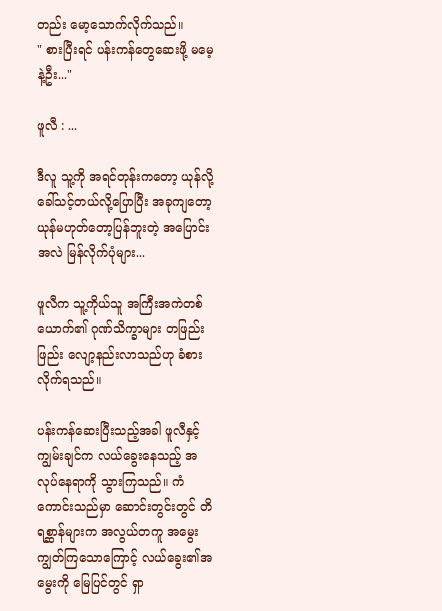တည်း မော့သောက်လိုက်သည်။
" စားပြီးရင် ပန်းကန်တွေဆေးဖို့ မမေ့နဲ့ဦး..."

ဖူလီ : ...

ဒီလူ သူ့ကို အရင်တုန်းကတော့ ယုန်လို့ခေါ်သင့်တယ်လို့ပြောပြီး အခုကျတော့ ယုန်မဟုတ်တော့ပြန်ဘူးတဲ့ အပြောင်းအလဲ မြန်လိုက်ပုံများ...

ဖူလီက သူ့ကိုယ်သူ အကြီးအကဲတစ်ယောက်၏ ဂုဏ်သိက္ခာများ တဖြည်းဖြည်း လျော့နည်းလာသည်ဟု ခံစားလိုက်ရသည်။

ပန်းကန်ဆေးပြီးသည့်အခါ ဖူလီနှင့်ကျွမ်းချင်က လယ်ခွေးနေသည့် အလုပ်နေရာကို သွားကြသည်။ ကံကောင်းသည်မှာ ဆောင်းတွင်းတွင် တိရစ္ဆာန်များက အလွယ်တကူ အမွေးကျွတ်ကြသောကြောင့် ‌လယ်ခွေး၏အမွေးကို မြေပြင်တွင် ရှာ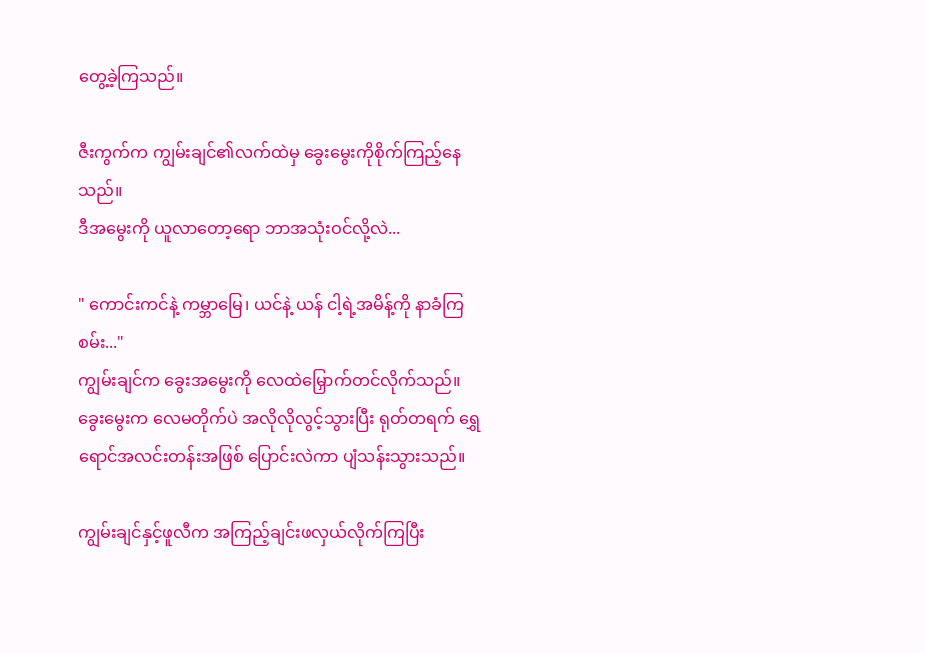တွေ့ခဲ့ကြသည်။

ဇီးကွက်က ကျွမ်းချင်၏လက်ထဲမှ ခွေးမွေးကိုစိုက်ကြည့်နေသည်။
ဒီအမွေးကို ယူလာတော့ရော ဘာအသုံးဝင်လို့လဲ...

" ကောင်းကင်နဲ့ ကမ္ဘာမြေ၊ ယင်နဲ့ ယန် ငါ့ရဲ့အမိန့်ကို နာခံကြစမ်း..."
ကျွမ်းချင်က ခွေးအမွေးကို လေထဲမြှောက်တင်လိုက်သည်။ ခွေးမွေးက လေမတိုက်ပဲ အလိုလိုလွင့်သွားပြီး ရုတ်တရက် ရွှေရောင်အလင်းတန်းအဖြစ် ပြောင်းလဲကာ ပျံသန်းသွားသည်။

ကျွမ်းချင်နှင့်ဖူလီက အကြည့်ချင်းဖလှယ်လိုက်ကြပြီး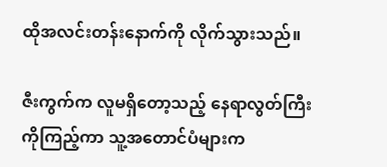ထိုအလင်းတန်းနောက်ကို လိုက်သွားသည်။

ဇီးကွက်က လူမရှိတော့သည့် နေရာလွတ်ကြီးကိုကြည့်ကာ သူ့အတောင်ပံများက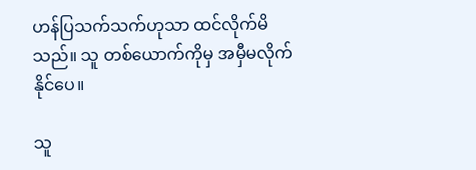ဟန်ပြသက်သက်ဟုသာ ထင်လိုက်မိသည်။ သူ တစ်ယောက်ကိုမှ အမှီမလိုက်နိုင်ပေ။

သူ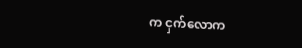က ငှက်လောက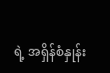ရဲ့ အရှိန်စံနှုန်း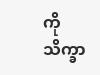ကို သိက္ခာ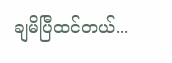ချမိပြီထင်တယ်...